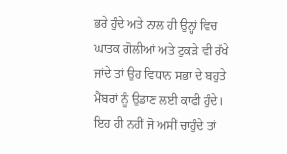ਭਰੇ ਹੁੰਦੇ ਅਤੇ ਨਾਲ ਹੀ ਉਨ੍ਹਾਂ ਵਿਚ ਘਾਤਕ ਗੋਲੀਆਂ ਅਤੇ ਟੁਕੜੇ ਵੀ ਰੱਖੇ ਜਾਂਦੇ ਤਾਂ ਉਹ ਵਿਧਾਨ ਸਭਾ ਦੇ ਬਹੁਤੇ ਮੈਂਬਰਾਂ ਨੂੰ ਉਡਾਣ ਲਈ ਕਾਫੀ ਹੁੰਦੇ। ਇਹ ਹੀ ਨਹੀਂ ਜੋ ਅਸੀਂ ਚਾਹੁੰਦੇ ਤਾਂ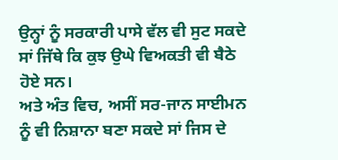ਉਨ੍ਹਾਂ ਨੂੰ ਸਰਕਾਰੀ ਪਾਸੇ ਵੱਲ ਵੀ ਸੁਟ ਸਕਦੇ ਸਾਂ ਜਿੱਥੇ ਕਿ ਕੁਝ ਉਘੇ ਵਿਅਕਤੀ ਵੀ ਬੈਠੇ ਹੋਏ ਸਨ।
ਅਤੇ ਅੰਤ ਵਿਚ, ਅਸੀਂ ਸਰ-ਜਾਨ ਸਾਈਮਨ ਨੂੰ ਵੀ ਨਿਸ਼ਾਨਾ ਬਣਾ ਸਕਦੇ ਸਾਂ ਜਿਸ ਦੇ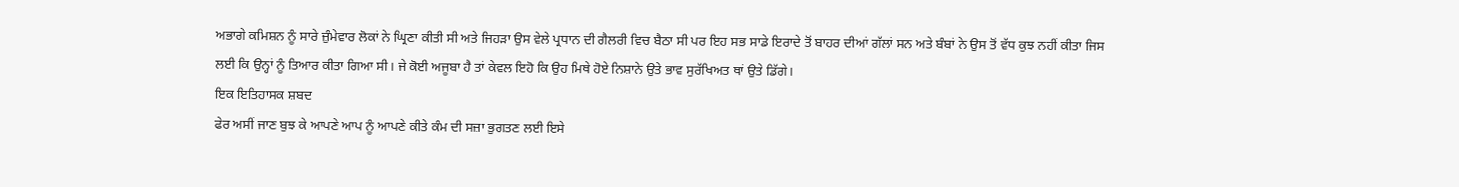ਅਭਾਗੇ ਕਮਿਸ਼ਨ ਨੂੰ ਸਾਰੇ ਜ਼ੁੰਮੇਵਾਰ ਲੋਕਾਂ ਨੇ ਘ੍ਰਿਣਾ ਕੀਤੀ ਸੀ ਅਤੇ ਜਿਹੜਾ ਉਸ ਵੇਲੇ ਪ੍ਰਧਾਨ ਦੀ ਗੈਲਰੀ ਵਿਚ ਬੈਠਾ ਸੀ ਪਰ ਇਹ ਸਭ ਸਾਡੇ ਇਰਾਦੇ ਤੋਂ ਬਾਹਰ ਦੀਆਂ ਗੱਲਾਂ ਸਨ ਅਤੇ ਬੰਬਾਂ ਨੇ ਉਸ ਤੋਂ ਵੱਧ ਕੁਝ ਨਹੀਂ ਕੀਤਾ ਜਿਸ ਲਈ ਕਿ ਉਨ੍ਹਾਂ ਨੂੰ ਤਿਆਰ ਕੀਤਾ ਗਿਆ ਸੀ। ਜੇ ਕੋਈ ਅਜੂਬਾ ਹੈ ਤਾਂ ਕੇਵਲ ਇਹੋ ਕਿ ਉਹ ਮਿਥੇ ਹੋਏ ਨਿਸ਼ਾਨੇ ਉਤੇ ਭਾਵ ਸੁਰੱਖਿਅਤ ਥਾਂ ਉਤੇ ਡਿੱਗੇ।
ਇਕ ਇਤਿਹਾਸਕ ਸ਼ਬਦ
ਫੇਰ ਅਸੀਂ ਜਾਣ ਬੁਝ ਕੇ ਆਪਣੇ ਆਪ ਨੂੰ ਆਪਣੇ ਕੀਤੇ ਕੰਮ ਦੀ ਸਜ਼ਾ ਭੁਗਤਣ ਲਈ ਇਸੇ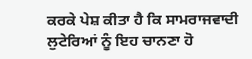ਕਰਕੇ ਪੇਸ਼ ਕੀਤਾ ਹੈ ਕਿ ਸਾਮਰਾਜਵਾਦੀ ਲੁਟੇਰਿਆਂ ਨੂੰ ਇਹ ਚਾਨਣਾ ਹੋ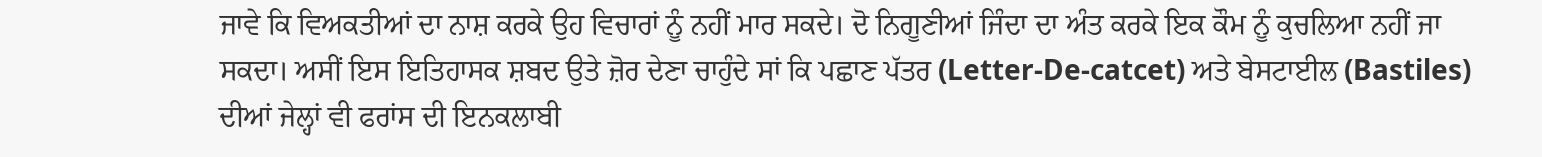ਜਾਵੇ ਕਿ ਵਿਅਕਤੀਆਂ ਦਾ ਨਾਸ਼ ਕਰਕੇ ਉਹ ਵਿਚਾਰਾਂ ਨੂੰ ਨਹੀਂ ਮਾਰ ਸਕਦੇ। ਦੋ ਨਿਗੂਣੀਆਂ ਜਿੰਦਾ ਦਾ ਅੰਤ ਕਰਕੇ ਇਕ ਕੌਮ ਨੂੰ ਕੁਚਲਿਆ ਨਹੀਂ ਜਾ ਸਕਦਾ। ਅਸੀਂ ਇਸ ਇਤਿਹਾਸਕ ਸ਼ਬਦ ਉਤੇ ਜ਼ੋਰ ਦੇਣਾ ਚਾਹੁੰਦੇ ਸਾਂ ਕਿ ਪਛਾਣ ਪੱਤਰ (Letter-De-catcet) ਅਤੇ ਬੇਸਟਾਈਲ (Bastiles) ਦੀਆਂ ਜੇਲ੍ਹਾਂ ਵੀ ਫਰਾਂਸ ਦੀ ਇਨਕਲਾਬੀ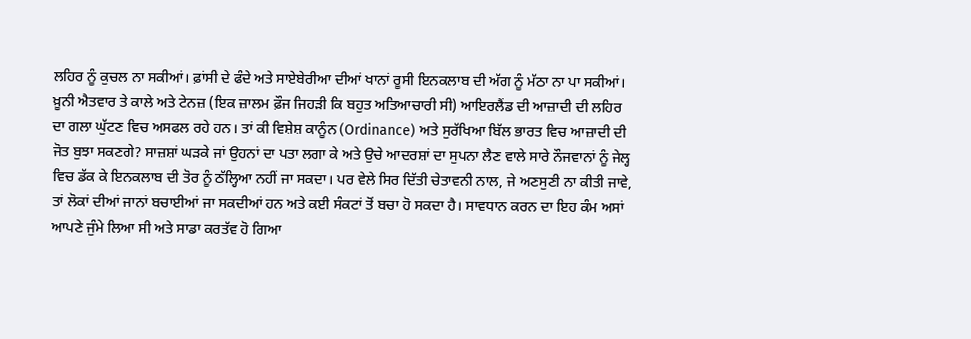ਲਹਿਰ ਨੂੰ ਕੁਚਲ ਨਾ ਸਕੀਆਂ। ਫ਼ਾਂਸੀ ਦੇ ਫੰਦੇ ਅਤੇ ਸਾਏਬੇਰੀਆ ਦੀਆਂ ਖਾਨਾਂ ਰੂਸੀ ਇਨਕਲਾਬ ਦੀ ਅੱਗ ਨੂੰ ਮੱਠਾ ਨਾ ਪਾ ਸਕੀਆਂ। ਖ਼ੂਨੀ ਐਤਵਾਰ ਤੇ ਕਾਲੇ ਅਤੇ ਟੇਨਜ਼ (ਇਕ ਜ਼ਾਲਮ ਫ਼ੌਜ ਜਿਹੜੀ ਕਿ ਬਹੁਤ ਅਤਿਆਚਾਰੀ ਸੀ) ਆਇਰਲੈਂਡ ਦੀ ਆਜ਼ਾਦੀ ਦੀ ਲਹਿਰ ਦਾ ਗਲਾ ਘੁੱਟਣ ਵਿਚ ਅਸਫਲ ਰਹੇ ਹਨ। ਤਾਂ ਕੀ ਵਿਸ਼ੇਸ਼ ਕਾਨੂੰਨ (Ordinance) ਅਤੇ ਸੁਰੱਖਿਆ ਬਿੱਲ ਭਾਰਤ ਵਿਚ ਆਜ਼ਾਦੀ ਦੀ ਜੋਤ ਬੁਝਾ ਸਕਣਗੇ? ਸਾਜ਼ਸ਼ਾਂ ਘੜਕੇ ਜਾਂ ਉਹਨਾਂ ਦਾ ਪਤਾ ਲਗਾ ਕੇ ਅਤੇ ਉਚੇ ਆਦਰਸ਼ਾਂ ਦਾ ਸੁਪਨਾ ਲੈਣ ਵਾਲੇ ਸਾਰੇ ਨੌਜਵਾਨਾਂ ਨੂੰ ਜੇਲ੍ਹ ਵਿਚ ਡੱਕ ਕੇ ਇਨਕਲਾਬ ਦੀ ਤੋਰ ਨੂੰ ਠੱਲ੍ਹਿਆ ਨਹੀਂ ਜਾ ਸਕਦਾ। ਪਰ ਵੇਲੇ ਸਿਰ ਦਿੱਤੀ ਚੇਤਾਵਨੀ ਨਾਲ, ਜੇ ਅਣਸੁਣੀ ਨਾ ਕੀਤੀ ਜਾਵੇ, ਤਾਂ ਲੋਕਾਂ ਦੀਆਂ ਜਾਨਾਂ ਬਚਾਈਆਂ ਜਾ ਸਕਦੀਆਂ ਹਨ ਅਤੇ ਕਈ ਸੰਕਟਾਂ ਤੋਂ ਬਚਾ ਹੋ ਸਕਦਾ ਹੈ। ਸਾਵਧਾਨ ਕਰਨ ਦਾ ਇਹ ਕੰਮ ਅਸਾਂ ਆਪਣੇ ਜੁੰਮੇ ਲਿਆ ਸੀ ਅਤੇ ਸਾਡਾ ਕਰਤੱਵ ਹੋ ਗਿਆ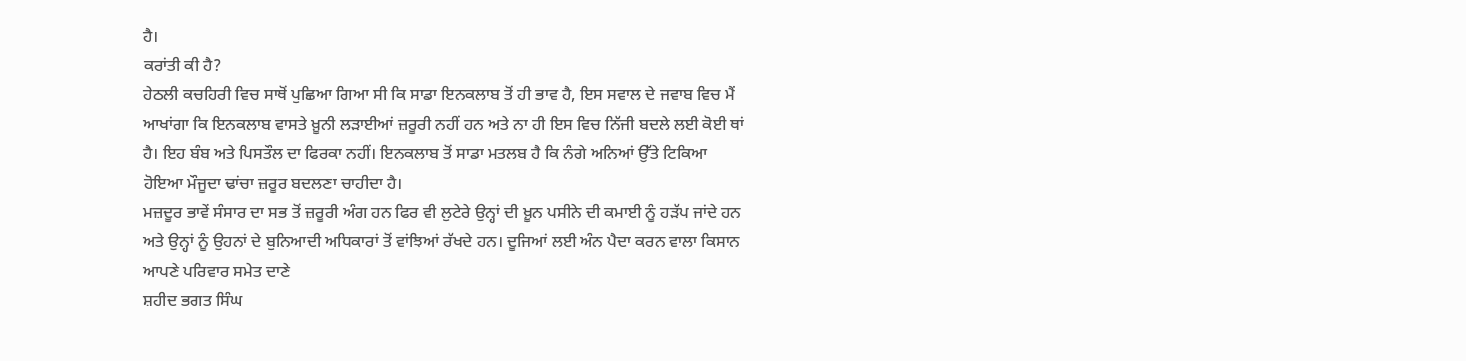ਹੈ।
ਕਰਾਂਤੀ ਕੀ ਹੈ?
ਹੇਠਲੀ ਕਚਹਿਰੀ ਵਿਚ ਸਾਥੋਂ ਪੁਛਿਆ ਗਿਆ ਸੀ ਕਿ ਸਾਡਾ ਇਨਕਲਾਬ ਤੋਂ ਹੀ ਭਾਵ ਹੈ, ਇਸ ਸਵਾਲ ਦੇ ਜਵਾਬ ਵਿਚ ਮੈਂ ਆਖਾਂਗਾ ਕਿ ਇਨਕਲਾਬ ਵਾਸਤੇ ਖ਼ੂਨੀ ਲੜਾਈਆਂ ਜ਼ਰੂਰੀ ਨਹੀਂ ਹਨ ਅਤੇ ਨਾ ਹੀ ਇਸ ਵਿਚ ਨਿੱਜੀ ਬਦਲੇ ਲਈ ਕੋਈ ਥਾਂ ਹੈ। ਇਹ ਬੰਬ ਅਤੇ ਪਿਸਤੌਲ ਦਾ ਫਿਰਕਾ ਨਹੀਂ। ਇਨਕਲਾਬ ਤੋਂ ਸਾਡਾ ਮਤਲਬ ਹੈ ਕਿ ਨੰਗੇ ਅਨਿਆਂ ਉੱਤੇ ਟਿਕਿਆ ਹੋਇਆ ਮੌਜੂਦਾ ਢਾਂਚਾ ਜ਼ਰੂਰ ਬਦਲਣਾ ਚਾਹੀਦਾ ਹੈ।
ਮਜ਼ਦੂਰ ਭਾਵੇਂ ਸੰਸਾਰ ਦਾ ਸਭ ਤੋਂ ਜ਼ਰੂਰੀ ਅੰਗ ਹਨ ਫਿਰ ਵੀ ਲੁਟੇਰੇ ਉਨ੍ਹਾਂ ਦੀ ਖ਼ੂਨ ਪਸੀਨੇ ਦੀ ਕਮਾਈ ਨੂੰ ਹੜੱਪ ਜਾਂਦੇ ਹਨ ਅਤੇ ਉਨ੍ਹਾਂ ਨੂੰ ਉਹਨਾਂ ਦੇ ਬੁਨਿਆਦੀ ਅਧਿਕਾਰਾਂ ਤੋਂ ਵਾਂਝਿਆਂ ਰੱਖਦੇ ਹਨ। ਦੂਜਿਆਂ ਲਈ ਅੰਨ ਪੈਦਾ ਕਰਨ ਵਾਲਾ ਕਿਸਾਨ ਆਪਣੇ ਪਰਿਵਾਰ ਸਮੇਤ ਦਾਣੇ
ਸ਼ਹੀਦ ਭਗਤ ਸਿੰਘ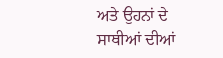ਅਤੇ ਉਹਨਾਂ ਦੇ ਸਾਥੀਆਂ ਦੀਆਂ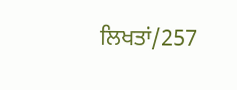ਲਿਖਤਾਂ/257